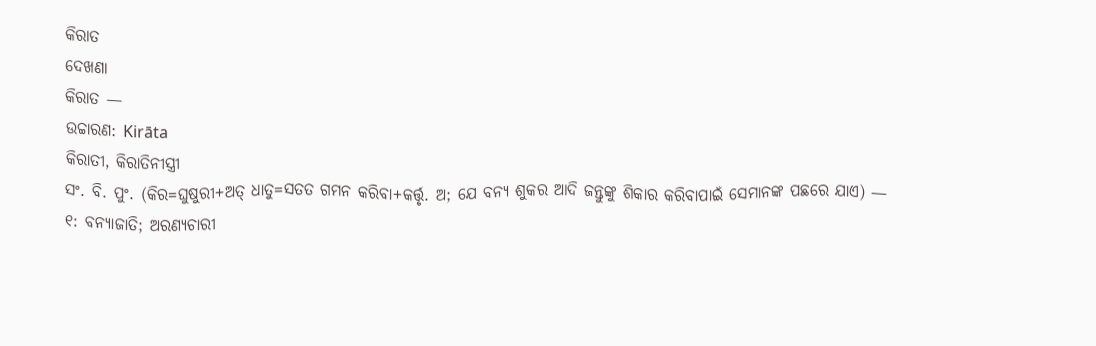କିରାତ
ଦେଖଣା
କିରାତ —
ଉଚ୍ଚାରଣ: Kirāta
କିରାତୀ, କିରାତିନୀସ୍ତ୍ରୀ
ସଂ. ବି. ପୁଂ. (କିର=ଘୁଷୁରୀ+ଅତ୍ ଧାତୁ=ସତତ ଗମନ କରିବା+କର୍ତ୍ତୃ. ଅ; ଯେ ବନ୍ୟ ଶୁକର ଆଦି ଜନ୍ତୁଙ୍କୁ ଶିକାର କରିବାପାଇଁ ସେମାନଙ୍କ ପଛରେ ଯାଏ) —
୧: ବନ୍ୟାଜାତି; ଅରଣ୍ୟଚାରୀ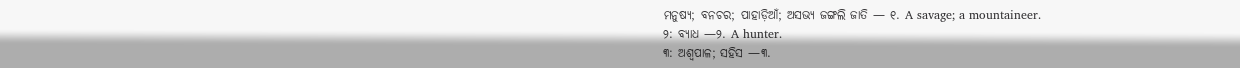ମନୁଷ୍ୟ; ବନଚର; ପାହାଡ଼ିଆଁ; ଅସଭ୍ୟ ଜଙ୍ଗଲି ଜାତି — ୧. A savage; a mountaineer.
୨: ବ୍ୟାଧ —୨. A hunter.
୩: ଅଶ୍ବପାଳ; ସହିସ —୩.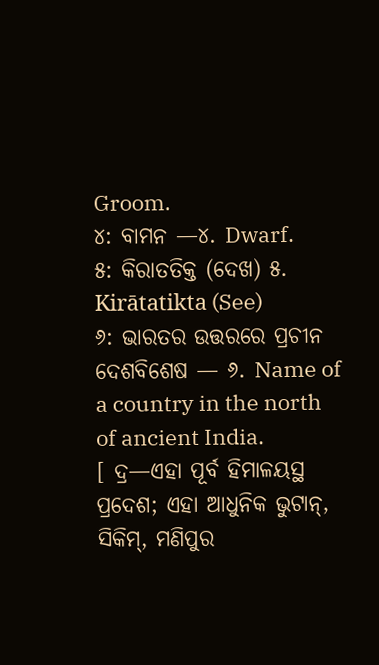Groom.
୪: ବାମନ —୪. Dwarf.
୫: କିରାତତିକ୍ତ (ଦେଖ) ୫. Kirātatikta (See)
୬: ଭାରତର ଉତ୍ତରରେ ପ୍ରଚୀନ ଦେଶବିଶେଷ — ୬. Name of a country in the north of ancient India.
[ ଦ୍ର—ଏହା ପୂର୍ବ ହିମାଳୟସ୍ଥ ପ୍ରଦେଶ; ଏହା ଆଧୁନିକ ଭୁଟାନ୍, ସିକିମ୍, ମଣିପୁର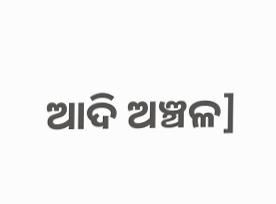ଆଦି ଅଞ୍ଚଳ]